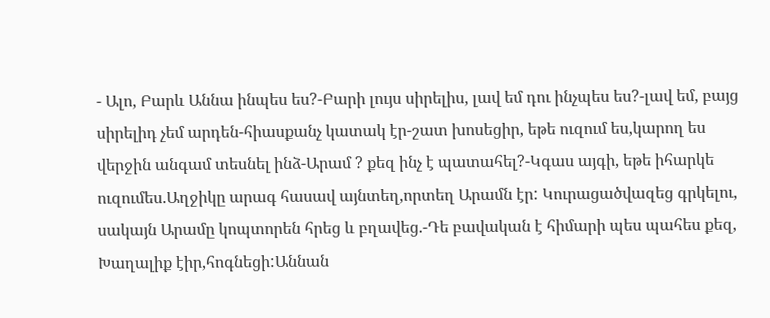- Ալո, Բարև Աննա ինպես ես?-Բարի լույս սիրելիս, լավ եմ դու ինչպես ես?-լավ եմ, բայց սիրելիդ չեմ արդեն-հիասքանչ կատակ էր-շատ խոսեցիր, եթե ուզում ես,կարող ես վերջին անգամ տեսնել ինձ-Արամ ? քեզ ինչ է պատահել?-Կգաս այգի, եթե իհարկե ուզումես.Աղջիկը արագ հասավ այնտեղ,որտեղ Արամն էր: Կուրացածվազեց գրկելու, սակայն Արամը կոպտորեն հրեց և բղավեց.-Դե բավական է հիմարի պես պահես քեզ, Խաղալիք էիր,հոգնեցի:Աննան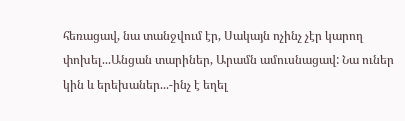հեռացավ, նա տանջվում էր, Սակայն ոչինչ չէր կարող փոխել...Անցան տարիներ, Արամն ամուսնացավ: Նա ուներ կին և երեխաներ...-ինչ է եղել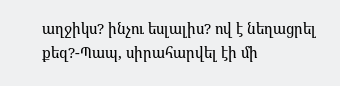աղջիկս? ինչու եսլալիս? ով է նեղացրել քեզ?-Պապ, սիրահարվել էի մի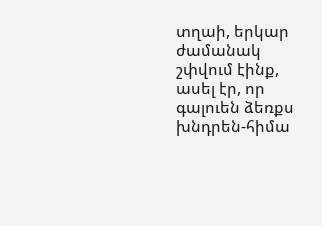տղաի, երկար ժամանակ շփվում էինք, ասել էր, որ գալուեն ձեռքս խնդրեն-հիմա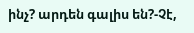ինչ? արդեն գալիս են?-Չէ,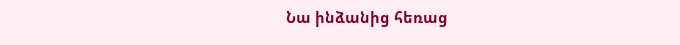Նա ինձանից հեռաց